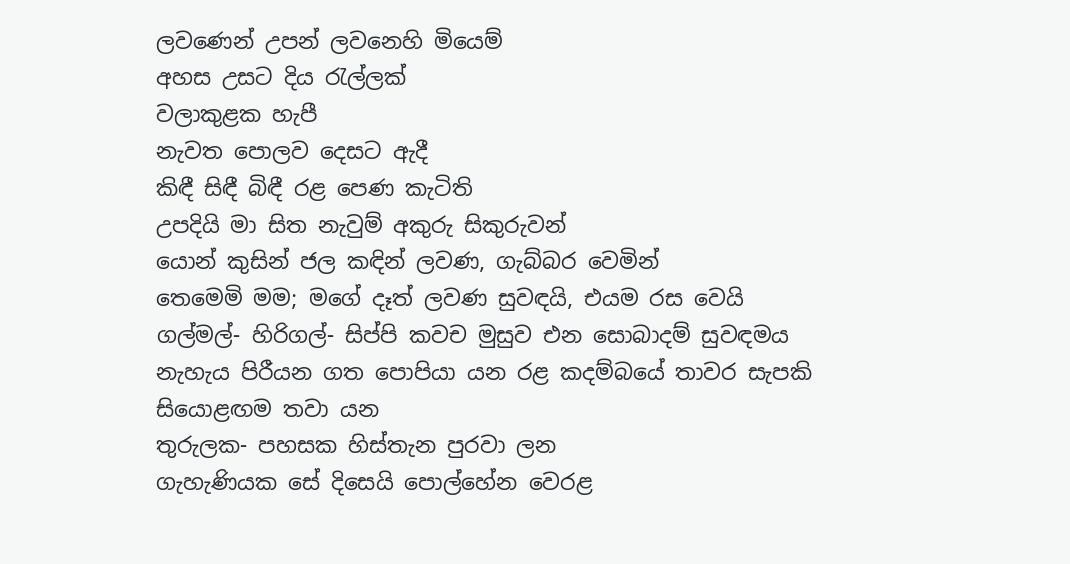ලවණෙන් උපන් ලවනෙහි මියෙම්
අහස උසට දිය රැල්ලක්
වලාකුළක හැපී
නැවත පොලව දෙසට ඇදී
කිඳී සිඳී බිඳී රළ පෙණ කැටිති
උපදියි මා සිත නැවුම් අකුරු සිකුරුවන්
යොන් කුසින් ජල කඳින් ලවණ, ගැබ්බර වෙමින්
තෙමෙමි මම; මගේ දෑත් ලවණ සුවඳයි, එයම රස වෙයි
ගල්මල්- හිරිගල්- සිප්පි කවච මුසුව එන සොබාදම් සුවඳමය
නැහැය පිරීයන ගත පොපියා යන රළ කදම්බයේ තාවර සැපකි
සියොළඟම තවා යන
තුරුලක- පහසක හිස්තැන පුරවා ලන
ගැහැණියක සේ දිසෙයි පොල්හේන වෙරළ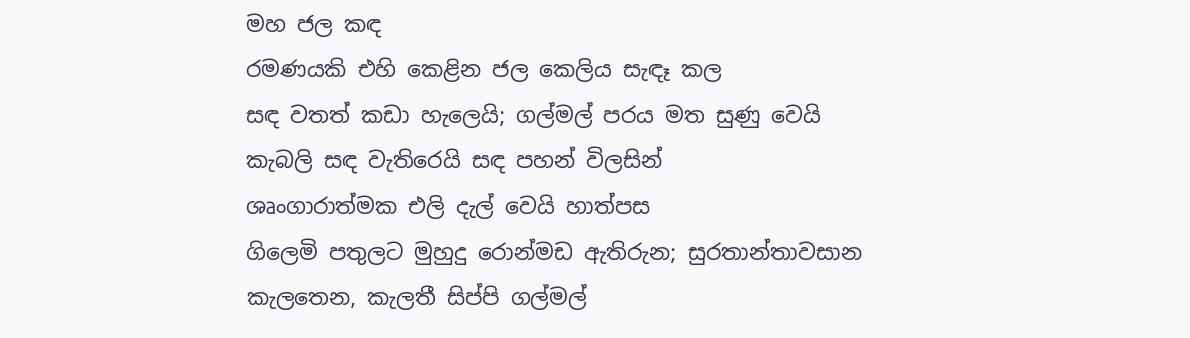මහ ජල කඳ
රමණයකි එහි කෙළින ජල කෙලිය සැඳෑ කල
සඳ වතත් කඩා හැලෙයි; ගල්මල් පරය මත සුණු වෙයි
කැබලි සඳ වැතිරෙයි සඳ පහන් විලසින්
ශෘංගාරාත්මක එලි දැල් වෙයි හාත්පස
ගිලෙමි පතුලට මුහුදු රොන්මඩ ඇතිරුන; සුරතාන්තාවසාන
කැලතෙන, කැලතී සිප්පි ගල්මල්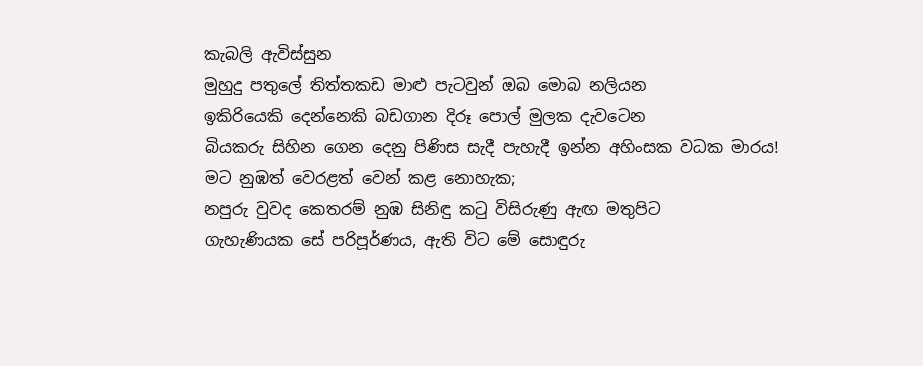කැබලි ඇවිස්සුන
මුහුදු පතුලේ තිත්තකඩ මාළු පැටවුන් ඔබ මොබ නලියන
ඉකිරියෙකි දෙන්නෙකි බඩගාන දිරූ පොල් මුලක දැවටෙන
බියකරු සිහින ගෙන දෙනු පිණිස සැදී පැහැදී ඉන්න අහිංසක වධක මාරය!
මට නුඹත් වෙරළත් වෙන් කළ නොහැක;
නපුරු වුවද කෙතරම් නුඹ සිනිඳු කටු විසිරුණු ඇඟ මතුපිට
ගැහැණියක සේ පරිපූර්ණය, ඇති විට මේ සොඳුරු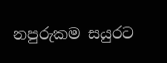නපුරුකම සයුරට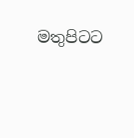මතුපිටට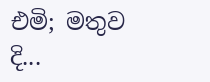එමි; මතුව දි...